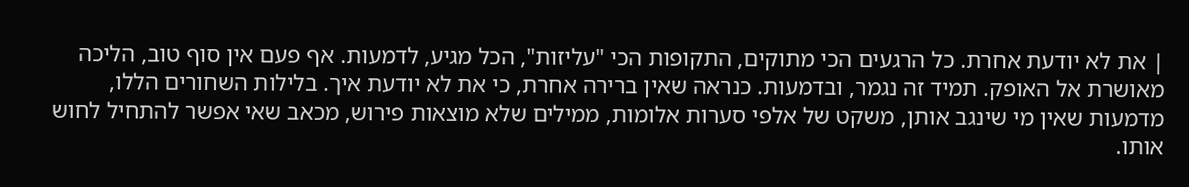| את לא יודעת אחרת. כל הרגעים הכי מתוקים, התקופות הכי "עליזות", הכל מגיע, לדמעות. אף פעם אין סוף טוב, הליכה מאושרת אל האופק. תמיד זה נגמר, ובדמעות. כנראה שאין ברירה אחרת, כי את לא יודעת איך. בלילות השחורים הללו, מדמעות שאין מי שינגב אותן, משקט של אלפי סערות אלומות, ממילים שלא מוצאות פירוש, מכאב שאי אפשר להתחיל לחוש אותו.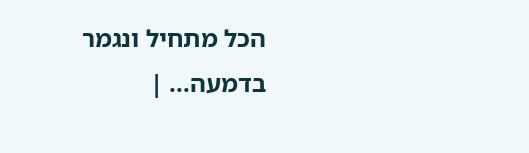הכל מתחיל ונגמר בדמעה... |